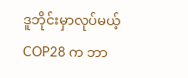ဒူဘိုင်းမှာလုပ်မယ့် COP28 က ဘာ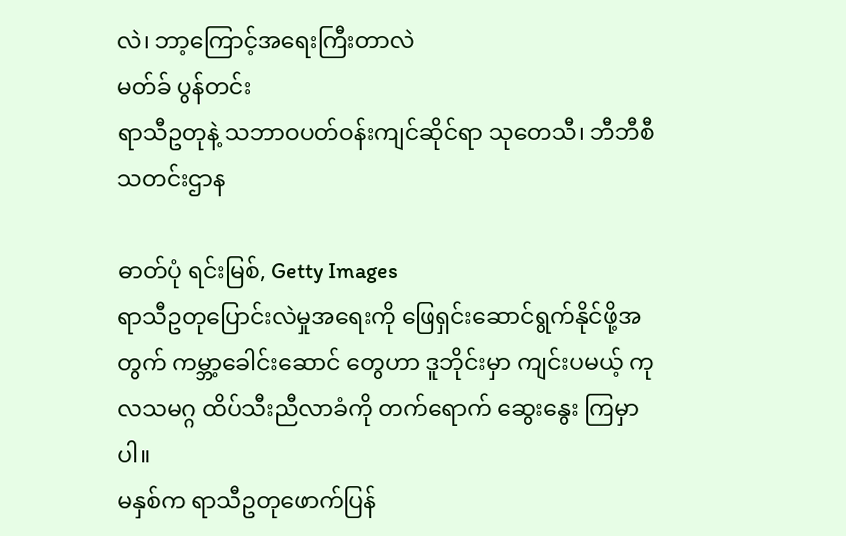လဲ၊ ဘာ့ကြောင့်အရေးကြီးတာလဲ
မတ်ခ် ပွန်တင်း
ရာသီဥတုနဲ့ သဘာဝပတ်ဝန်းကျင်ဆိုင်ရာ သုတေသီ၊ ဘီဘီစီ သတင်းဌာန

ဓာတ်ပုံ ရင်းမြစ်, Getty Images
ရာသီဥတုပြောင်းလဲမှုအရေးကို ဖြေရှင်းဆောင်ရွက်နိုင်ဖို့အတွက် ကမ္ဘာ့ခေါင်းဆောင် တွေဟာ ဒူဘိုင်းမှာ ကျင်းပမယ့် ကုလသမဂ္ဂ ထိပ်သီးညီလာခံကို တက်ရောက် ဆွေးနွေး ကြမှာပါ။
မနှစ်က ရာသီဥတုဖောက်ပြန်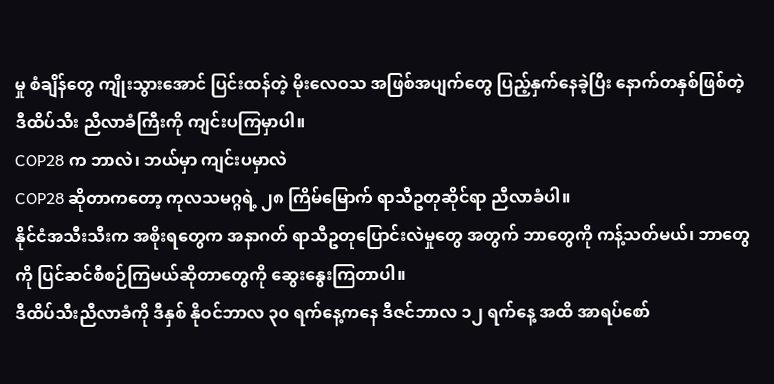မှု စံချိန်တွေ ကျိုးသွားအောင် ပြင်းထန်တဲ့ မိုးလေဝသ အဖြစ်အပျက်တွေ ပြည့်နှက်နေခဲ့ပြီး နောက်တနှစ်ဖြစ်တဲ့ ဒီထိပ်သီး ညီလာခံကြီးကို ကျင်းပကြမှာပါ။
COP28 က ဘာလဲ၊ ဘယ်မှာ ကျင်းပမှာလဲ
COP28 ဆိုတာကတော့ ကုလသမဂ္ဂရဲ့ ၂၈ ကြိမ်မြောက် ရာသီဥတုဆိုင်ရာ ညီလာခံပါ။
နိုင်ငံအသီးသီးက အစိုးရတွေက အနာဂတ် ရာသီဥတုပြောင်းလဲမှုတွေ အတွက် ဘာတွေကို ကန့်သတ်မယ်၊ ဘာတွေကို ပြင်ဆင်စီစဉ်ကြမယ်ဆိုတာတွေကို ဆွေးနွေးကြတာပါ။
ဒီထိပ်သီးညီလာခံကို ဒီနှစ် နိုဝင်ဘာလ ၃၀ ရက်နေ့ကနေ ဒီဇင်ဘာလ ၁၂ ရက်နေ့ အထိ အာရပ်စော်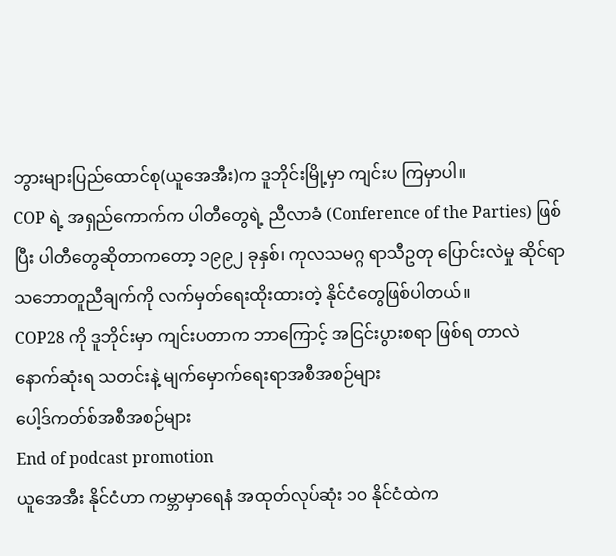ဘွားများပြည်ထောင်စု(ယူအေအီး)က ဒူဘိုင်းမြို့မှာ ကျင်းပ ကြမှာပါ။
COP ရဲ့ အရှည်ကောက်က ပါတီတွေရဲ့ ညီလာခံ (Conference of the Parties) ဖြစ်ပြီး ပါတီတွေဆိုတာကတော့ ၁၉၉၂ ခုနှစ်၊ ကုလသမဂ္ဂ ရာသီဥတု ပြောင်းလဲမှု ဆိုင်ရာ သဘောတူညီချက်ကို လက်မှတ်ရေးထိုးထားတဲ့ နိုင်ငံတွေဖြစ်ပါတယ်။
COP28 ကို ဒူဘိုင်းမှာ ကျင်းပတာက ဘာကြောင့် အငြင်းပွားစရာ ဖြစ်ရ တာလဲ
နောက်ဆုံးရ သတင်းနဲ့ မျက်မှောက်ရေးရာအစီအစဉ်များ
ပေါ့ဒ်ကတ်စ်အစီအစဉ်များ
End of podcast promotion
ယူအေအီး နိုင်ငံဟာ ကမ္ဘာမှာရေနံ အထုတ်လုပ်ဆုံး ၁၀ နိုင်ငံထဲက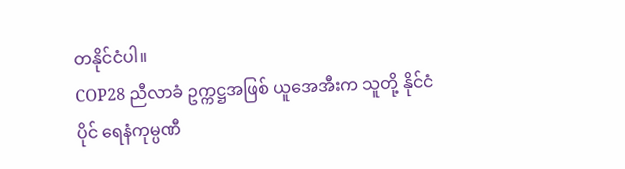တနိုင်ငံပါ။
COP28 ညီလာခံ ဥက္ကဋ္ဌအဖြစ် ယူအေအီးက သူတို့ နိုင်ငံပိုင် ရေနံကုမ္ပဏီ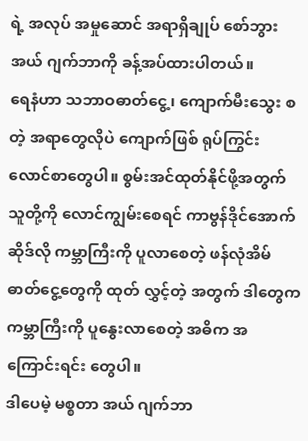ရဲ့ အလုပ် အမှုဆောင် အရာရှိချုပ် စော်ဘွား အယ် ဂျက်ဘာကို ခန့်အပ်ထားပါတယ်။
ရေနံဟာ သဘာဝဓာတ်ငွေ့၊ ကျောက်မီးသွေး စတဲ့ အရာတွေလိုပဲ ကျောက်ဖြစ် ရုပ်ကြွင်း လောင်စာတွေပါ။ စွမ်းအင်ထုတ်နိုင်ဖို့အတွက် သူတို့ကို လောင်ကျွမ်းစေရင် ကာဗွန်ဒိုင်အောက်ဆိုဒ်လို ကမ္ဘာကြီးကို ပူလာစေတဲ့ ဖန်လုံအိမ်ဓာတ်ငွေ့တွေကို ထုတ် လွှင့်တဲ့ အတွက် ဒါတွေက ကမ္ဘာကြီးကို ပူနွေးလာစေတဲ့ အဓိက အကြောင်းရင်း တွေပါ။
ဒါပေမဲ့ မစ္စတာ အယ် ဂျက်ဘာ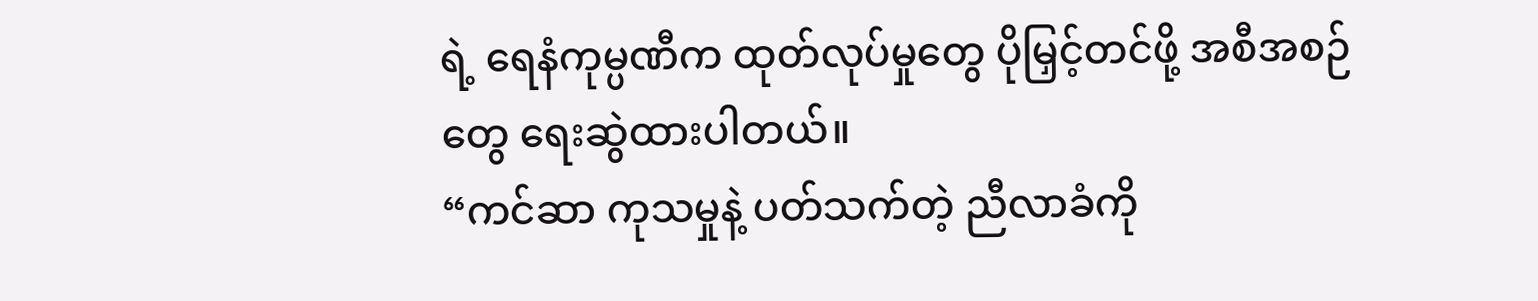ရဲ့ ရေနံကုမ္ပဏီက ထုတ်လုပ်မှုတွေ ပိုမြှင့်တင်ဖို့ အစီအစဉ်တွေ ရေးဆွဲထားပါတယ်။
“ကင်ဆာ ကုသမှုနဲ့ ပတ်သက်တဲ့ ညီလာခံကို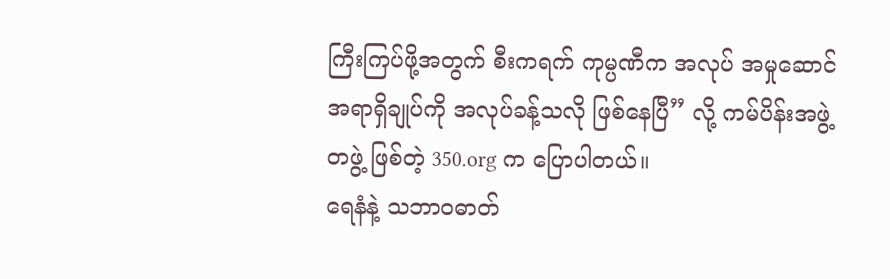ကြီးကြပ်ဖို့အတွက် စီးကရက် ကုမ္ပဏီက အလုပ် အမှုဆောင်အရာရှိချုပ်ကို အလုပ်ခန့်သလို ဖြစ်နေပြီ” လို့ ကမ်ပိန်းအဖွဲ့တဖွဲ့ ဖြစ်တဲ့ 350.org က ပြောပါတယ်။
ရေနံနဲ့ သဘာဝဓာတ်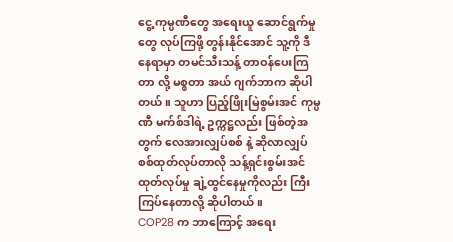ငွေ့ ကုမ္ပဏီတွေ အရေးယူ ဆောင်ရွက်မှုတွေ လုပ်ကြဖို့ တွန်းနိုင်အောင် သူ့ကို ဒီနေရာမှာ တမင်သီးသန့် တာဝန်ပေးကြတာ လို့ မစ္စတာ အယ် ဂျက်ဘာက ဆိုပါတယ်။ သူဟာ ပြည့်ဖြိုးမြဲစွမ်းအင် ကုမ္ပဏီ မက်စ်ဒါရဲ့ ဥက္ကဋ္ဌလည်း ဖြစ်တဲ့အတွက် လေအားလျှပ်စစ် နဲ့ ဆိုလာလျှပ်စစ်ထုတ်လုပ်တာလို သန့်ရှင်းစွမ်းအင်ထုတ်လုပ်မှု ချဲ့ထွင်နေမှုကိုလည်း ကြီးကြပ်နေတာလို့ ဆိုပါတယ်။
COP28 က ဘာကြောင့် အရေး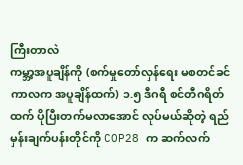ကြီးတာလဲ
ကမ္ဘာ့အပူချိန်ကို (စက်မှုတော်လှန်ရေး မစတင်ခင်ကာလက အပူချိန်ထက်) ၁.၅ ဒီဂရီ စင်တီဂရိတ်ထက် ပိုပြီးတက်မလာအောင် လုပ်မယ်ဆိုတဲ့ ရည်မှန်းချက်ပန်းတိုင်ကို COP28 က ဆက်လက်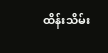ထိန်းသိမ်း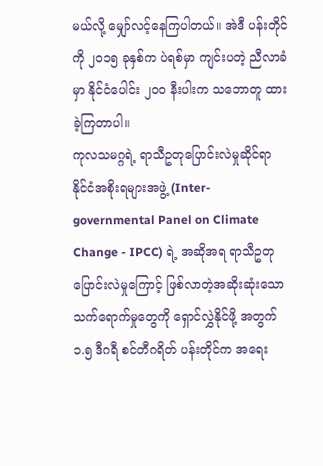မယ်လို့ မျှော်လင့်နေကြပါတယ်။ အဲဒီ ပန်းတိုင်ကို ၂၀၁၅ ခုနှစ်က ပဲရစ်မှာ ကျင်းပတဲ့ ညီလာခံမှာ နိုင်ငံပေါင်း ၂၀၀ နီးပါးက သဘောတူ ထားခဲ့ကြတာပါ။
ကုလသမဂ္ဂရဲ့ ရာသီဥတုပြောင်းလဲမှုဆိုင်ရာ နိုင်ငံအစိုးရများအဖွဲ့ (Inter- governmental Panel on Climate Change - IPCC) ရဲ့ အဆိုအရ ရာသီဥတု ပြောင်းလဲမှုကြောင့် ဖြစ်လာတဲ့အဆိုးဆုံးသော သက်ရောက်မှုတွေကို ရှောင်လွှဲနိုင်ဖို့ အတွက် ၁.၅ ဒီဂရီ စင်တီဂရိတ် ပန်းတိုင်က အရေး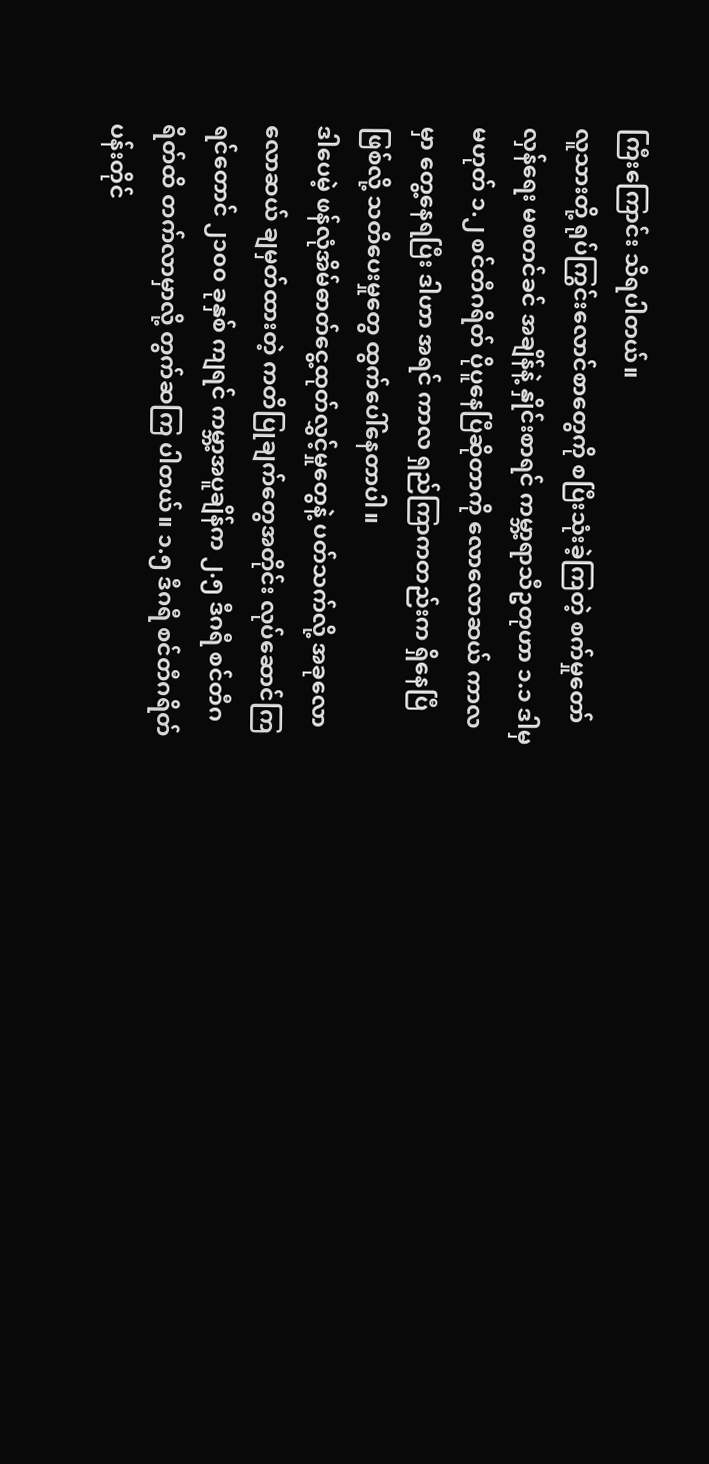ကြီးကြောင်း သိရပါတယ်။
လူသားတို့ ရုပ်ကြွင်းလောင်စာတွေကို စပြီးသုံးခဲ့ကြတဲ့ စက်မှုတော်လှန်ရေး မစတင်ခင် အချိန်နဲ့ နှိုင်းစာရင် ကမ္ဘာ့ရာသီဥတုဟာ ၁.၁ ဒါမှမဟုတ် ၁.၂ စင်တီဂရိတ် ပိုပူနေပြီဆိုတာကို လောလောဆယ် ကာလမှာ တွေ့နေရပြီး ဒါဟာ အရင် ကာလ ရှည်ကြာကတည်းက ရှိနေပြီဖြစ်လို့ သတိပေးမှုတွေ ထွက်ပေါ်နေတာပါ။
ဒါပေမဲ့ ဖန်လုံအိမ်ဓာတ်ငွေ့ထုတ်လွှင့်မှုတွေနဲ့ ပတ်သက်လို့ အခုလောလောဆယ် ချမှတ်ထားတဲ့ ကတိပြုချက်တွေအတိုင်း လုပ်ဆောင်ကြရင်တောင် ၂၁၀၀ ခုနှစ် ကျရင် ကမ္ဘာ့အပူချိန်က ၂.၅ ဒီဂရီ စင်တီဂရိတ်ထိ တက်လာမှာလို့ တွက်ဆကြ ပါတယ်။ ၁.၅ ဒီဂရီ စင်တီဂရိတ် ပန်းတိုင်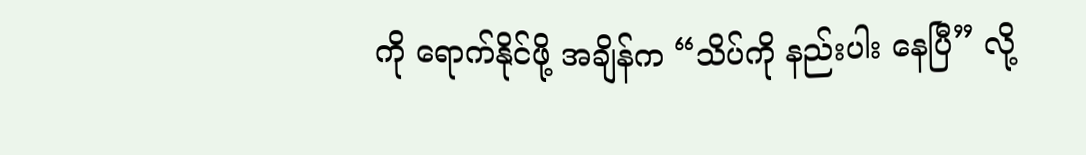ကို ရောက်နိုင်ဖို့ အချိန်က “သိပ်ကို နည်းပါး နေပြီ” လို့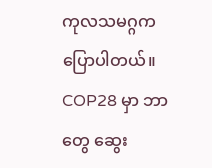ကုလသမဂ္ဂက ပြောပါတယ်။
COP28 မှာ ဘာတွေ ဆွေး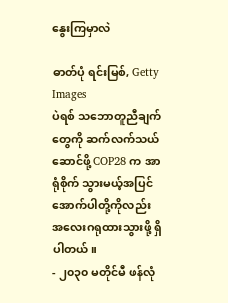နွေးကြမှာလဲ

ဓာတ်ပုံ ရင်းမြစ်, Getty Images
ပဲရစ် သဘောတူညီချက်တွေကို ဆက်လက်သယ်ဆောင်ဖို့ COP28 က အာရုံစိုက် သွားမယ့်အပြင် အောက်ပါတို့ကိုလည်း အလေးဂရုထားသွားဖို့ ရှိပါတယ်။
- ၂၀၃၀ မတိုင်မီ ဖန်လုံ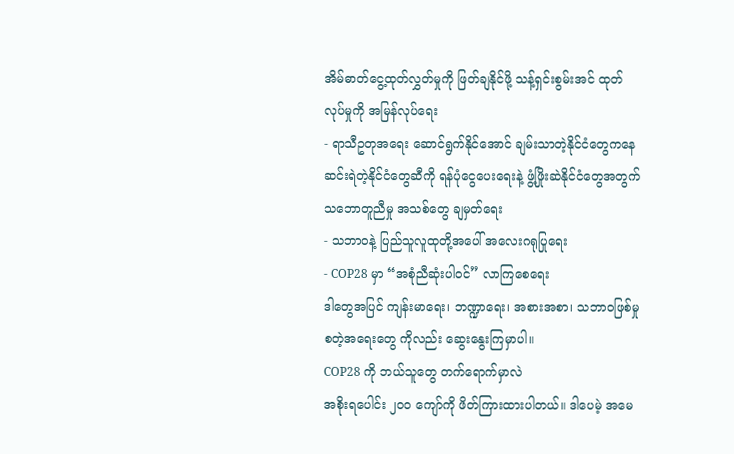အိမ်ဓာတ်ငွေ့ထုတ်လွှတ်မှုကို ဖြတ်ချနိုင်ဖို့ သန့်ရှင်းစွမ်းအင် ထုတ်လုပ်မှုကို အမြန်လုပ်ရေး
- ရာသီဥတုအရေး ဆောင်ရွက်နိုင်အောင် ချမ်းသာတဲ့နိုင်ငံတွေကနေ ဆင်းရဲတဲ့နိုင်ငံတွေဆီကို ရန်ပုံငွေပေးရေးနဲ့ ဖွံ့ဖြိုးဆဲနိုင်ငံတွေအတွက် သဘောတူညီမှု အသစ်တွေ ချမှတ်ရေး
- သဘာဝနဲ့ ပြည်သူလူထုတို့အပေါ် အလေးဂရုပြုရေး
- COP28 မှာ “အစုံညီဆုံးပါဝင်” လာကြစေရေး
ဒါတွေအပြင် ကျန်းမာရေး၊ ဘဏ္ဍာရေး၊ အစားအစာ၊ သဘာဝဖြစ်မှု စတဲ့အရေးတွေ ကိုလည်း ဆွေးနွေးကြမှာပါ။
COP28 ကို ဘယ်သူတွေ တက်ရောက်မှာလဲ
အစိုးရပေါင်း ၂၀၀ ကျော်ကို ဖိတ်ကြားထားပါတယ်။ ဒါပေမဲ့ အမေ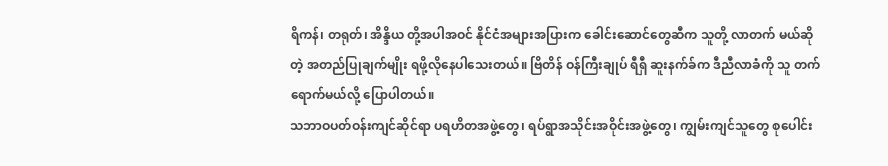ရိကန်၊ တရုတ်၊ အိန္ဒိယ တို့အပါအဝင် နိုင်ငံအများအပြားက ခေါင်းဆောင်တွေဆီက သူတို့ လာတက် မယ်ဆိုတဲ့ အတည်ပြုချက်မျိုး ရဖို့လိုနေပါသေးတယ်။ ဗြိတိန် ဝန်ကြီးချုပ် ရီရှီ ဆူးနက်ခ်က ဒီညီလာခံကို သူ တက်ရောက်မယ်လို့ ပြောပါတယ်။
သဘာဝပတ်ဝန်းကျင်ဆိုင်ရာ ပရဟိတအဖွဲ့တွေ၊ ရပ်ရွာအသိုင်းအဝိုင်းအဖွဲ့တွေ၊ ကျွမ်းကျင်သူတွေ စုပေါင်း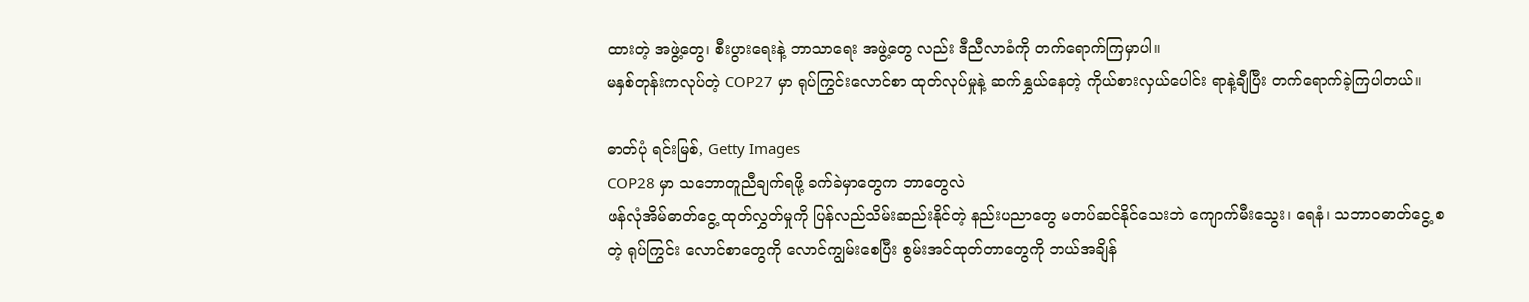ထားတဲ့ အဖွဲ့တွေ၊ စီးပွားရေးနဲ့ ဘာသာရေး အဖွဲ့တွေ လည်း ဒီညီလာခံကို တက်ရောက်ကြမှာပါ။
မနှစ်တုန်းကလုပ်တဲ့ COP27 မှာ ရုပ်ကြွင်းလောင်စာ ထုတ်လုပ်မှုနဲ့ ဆက်နွှယ်နေတဲ့ ကိုယ်စားလှယ်ပေါင်း ရာနဲ့ချီပြီး တက်ရောက်ခဲ့ကြပါတယ်။

ဓာတ်ပုံ ရင်းမြစ်, Getty Images
COP28 မှာ သဘောတူညီချက်ရဖို့ ခက်ခဲမှာတွေက ဘာတွေလဲ
ဖန်လုံအိမ်ဓာတ်ငွေ့ ထုတ်လွှတ်မှုကို ပြန်လည်သိမ်းဆည်းနိုင်တဲ့ နည်းပညာတွေ မတပ်ဆင်နိုင်သေးဘဲ ကျောက်မီးသွေး၊ ရေနံ၊ သဘာဝဓာတ်ငွေ့ စတဲ့ ရုပ်ကြွင်း လောင်စာတွေကို လောင်ကျွမ်းစေပြီး စွမ်းအင်ထုတ်တာတွေကို ဘယ်အချိန်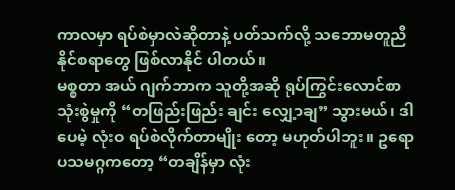ကာလမှာ ရပ်စဲမှာလဲဆိုတာနဲ့ ပတ်သက်လို့ သဘောမတူညီနိုင်စရာတွေ ဖြစ်လာနိုင် ပါတယ်။
မစ္စတာ အယ် ဂျက်ဘာက သူတို့အဆို ရုပ်ကြွင်းလောင်စာ သုံးစွဲမှုကို “တဖြည်းဖြည်း ချင်း လျှေ့ာချ” သွားမယ်၊ ဒါပေမဲ့ လုံးဝ ရပ်စဲလိုက်တာမျိုး တော့ မဟုတ်ပါဘူး။ ဥရောပသမဂ္ဂကတော့ “တချိန်မှာ လုံး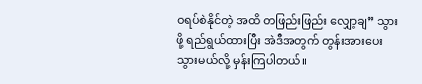ဝရပ်စဲနိုင်တဲ့ အထိ တဖြည်းဖြည်း လျှော့ချ” သွားဖို့ ရည်ရွယ်ထားပြီး အဲဒီအတွက် တွန်းအားပေးသွားမယ်လို့ မှန်းကြပါတယ်။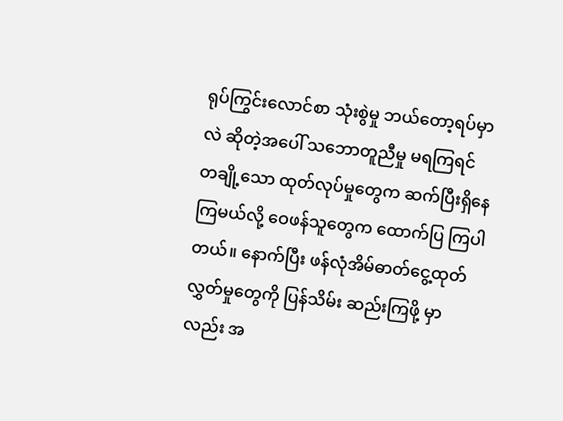ရုပ်ကြွင်းလောင်စာ သုံးစွဲမှု ဘယ်တော့ရပ်မှာလဲ ဆိုတဲ့အပေါ် သဘောတူညီမှု မရကြရင် တချို့သော ထုတ်လုပ်မှုတွေက ဆက်ပြီးရှိနေကြမယ်လို့ ဝေဖန်သူတွေက ထောက်ပြ ကြပါတယ်။ နောက်ပြီး ဖန်လုံအိမ်ဓာတ်ငွေ့ထုတ်လွှတ်မှုတွေကို ပြန်သိမ်း ဆည်းကြဖို့ မှာလည်း အ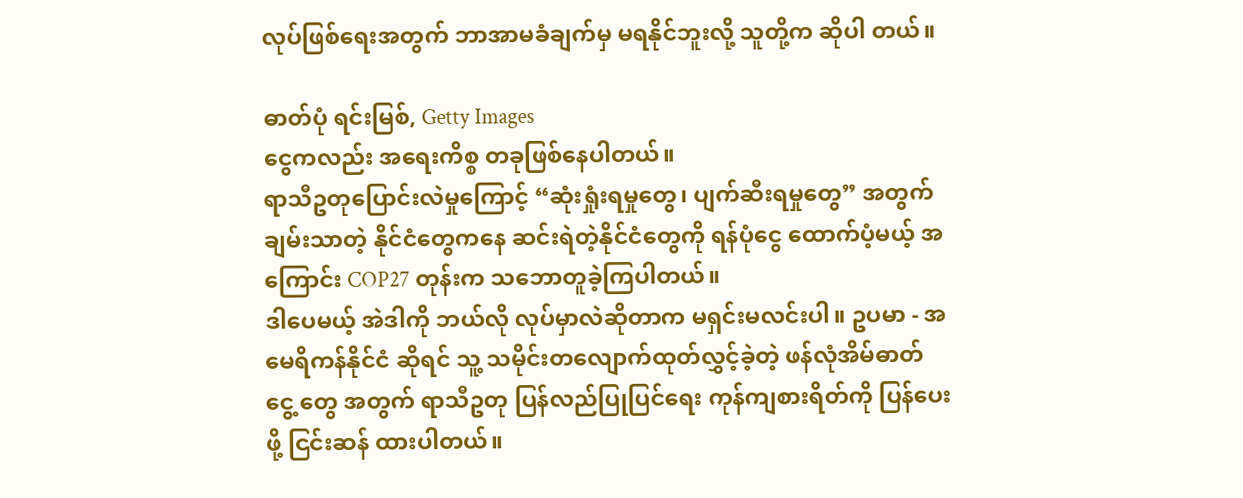လုပ်ဖြစ်ရေးအတွက် ဘာအာမခံချက်မှ မရနိုင်ဘူးလို့ သူတို့က ဆိုပါ တယ်။

ဓာတ်ပုံ ရင်းမြစ်, Getty Images
ငွေကလည်း အရေးကိစ္စ တခုဖြစ်နေပါတယ်။
ရာသီဥတုပြောင်းလဲမှုကြောင့် “ဆုံးရှုံးရမှုတွေ၊ ပျက်ဆီးရမှုတွေ” အတွက် ချမ်းသာတဲ့ နိုင်ငံတွေကနေ ဆင်းရဲတဲ့နိုင်ငံတွေကို ရန်ပုံငွေ ထောက်ပံ့မယ့် အကြောင်း COP27 တုန်းက သဘောတူခဲ့ကြပါတယ်။
ဒါပေမယ့် အဲဒါကို ဘယ်လို လုပ်မှာလဲဆိုတာက မရှင်းမလင်းပါ။ ဥပမာ - အမေရိကန်နိုင်ငံ ဆိုရင် သူ့ သမိုင်းတလျောက်ထုတ်လွှင့်ခဲ့တဲ့ ဖန်လုံအိမ်ဓာတ်ငွေ့ တွေ အတွက် ရာသီဥတု ပြန်လည်ပြုပြင်ရေး ကုန်ကျစားရိတ်ကို ပြန်ပေးဖို့ ငြင်းဆန် ထားပါတယ်။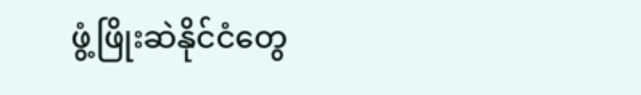ဖွံ့ဖြိုးဆဲနိုင်ငံတွေ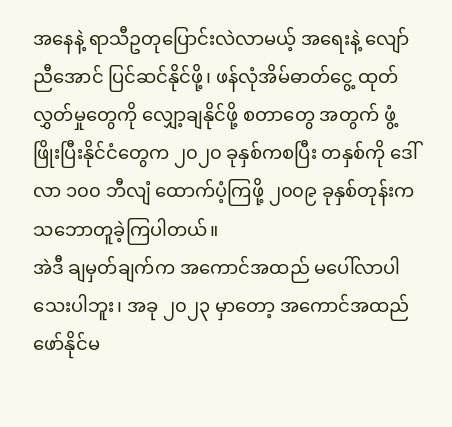အနေနဲ့ ရာသီဥတုပြောင်းလဲလာမယ့် အရေးနဲ့ လျော်ညီအောင် ပြင်ဆင်နိုင်ဖို့၊ ဖန်လုံအိမ်ဓာတ်ငွေ့ ထုတ်လွှတ်မှုတွေကို လျှော့ချနိုင်ဖို့ စတာတွေ အတွက် ဖွံ့ဖြိုးပြီးနိုင်ငံတွေက ၂၀၂၀ ခုနှစ်ကစပြီး တနှစ်ကို ဒေါ်လာ ၁၀၀ ဘီလျံ ထောက်ပံ့ကြဖို့ ၂၀၀၉ ခုနှစ်တုန်းက သဘောတူခဲ့ကြပါတယ်။
အဲဒီ ချမှတ်ချက်က အကောင်အထည် မပေါ်လာပါသေးပါဘူး၊ အခု ၂၀၂၃ မှာတော့ အကောင်အထည် ဖော်နိုင်မ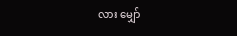လား မျှော်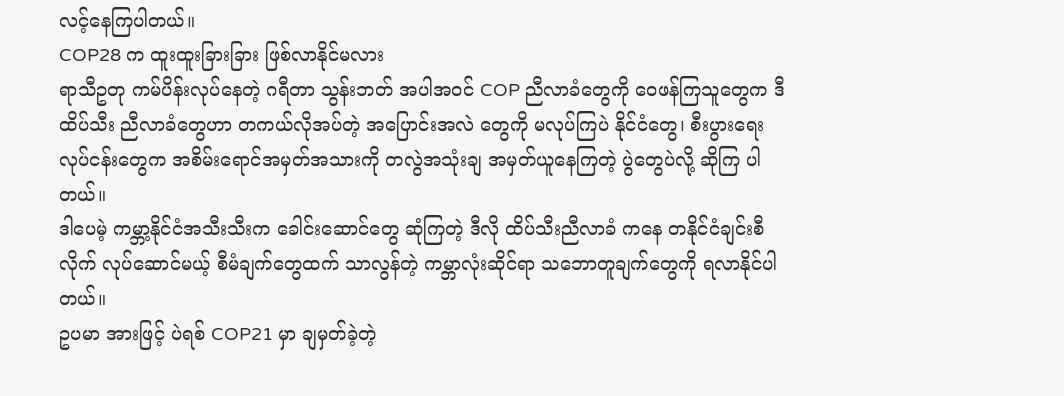လင့်နေကြပါတယ်။
COP28 က ထူးထူးခြားခြား ဖြစ်လာနိုင်မလား
ရာသီဥတု ကမ်ပိန်းလုပ်နေတဲ့ ဂရီတာ သွန်းဘတ် အပါအဝင် COP ညီလာခံတွေကို ဝေဖန်ကြသူတွေက ဒီ ထိပ်သီး ညီလာခံတွေဟာ တကယ်လိုအပ်တဲ့ အပြောင်းအလဲ တွေကို မလုပ်ကြပဲ နိုင်ငံတွေ၊ စီးပွားရေး လုပ်ငန်းတွေက အစိမ်းရောင်အမှတ်အသားကို တလွဲအသုံးချ အမှတ်ယူနေကြတဲ့ ပွဲတွေပဲလို့ ဆိုကြ ပါတယ်။
ဒါပေမဲ့ ကမ္ဘာ့နိုင်ငံအသီးသီးက ခေါင်းဆောင်တွေ ဆုံကြတဲ့ ဒီလို ထိပ်သီးညီလာခံ ကနေ တနိုင်ငံချင်းစီလိုက် လုပ်ဆောင်မယ့် စီမံချက်တွေထက် သာလွန်တဲ့ ကမ္ဘာလုံးဆိုင်ရာ သဘောတူချက်တွေကို ရလာနိုင်ပါတယ်။
ဥပမာ အားဖြင့် ပဲရစ် COP21 မှာ ချမှတ်ခဲ့တဲ့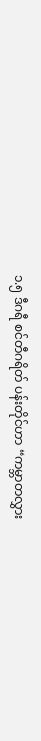၁.၅ ဒီဂရီ စင်တီဂရိတ် ပန်းတိုင်ဟာ “ကမ္ဘာတလွှား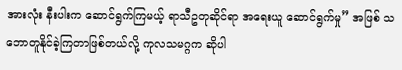အားလုံး နီးပါးက ဆောင်ရွက်ကြမယ့် ရာသီဥတုဆိုင်ရာ အရေးယူ ဆောင်ရွက်မှု” အဖြစ် သဘောတူနိုင်ခဲ့ကြတာဖြစ်တယ်လို့ ကုလသမဂ္ဂက ဆိုပါ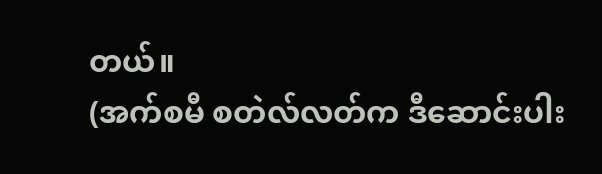တယ်။
(အက်စမီ စတဲလ်လတ်က ဒီဆောင်းပါး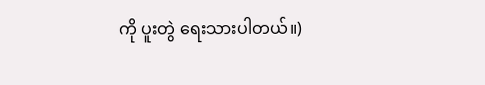ကို ပူးတွဲ ရေးသားပါတယ်။)